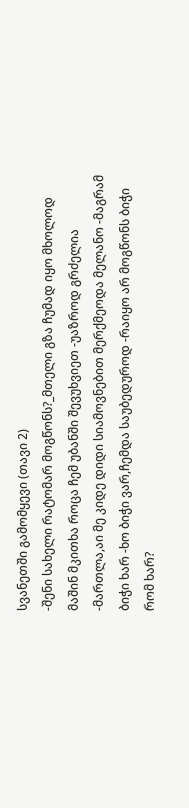სვანეთში გამომყევი (თავი 2)
-შენი სახელი რატომარ მოგწონს?_მთელი გზა ჩუმად იყო მხოლოდ მაშინ მკითხა როცა ჩემ უბანში შევუხვიეთ -უაზროდ გრძელია -მართლა,აი მე კიდე დიდი სიამოვნებით მერქმეოდა მელანო -მაგრამ ბიჭი ხარ -ხო ბიჭი ვარ,ჩემდა საუბედუროდ -რაიყო არ მოგწონს ბიჭი რომ ხარ?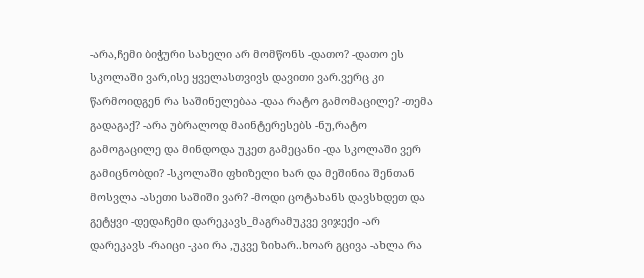-არა,ჩემი ბიჭური სახელი არ მომწონს -დათო? -დათო ეს სკოლაში ვარ,ისე ყველასთვივს დავითი ვარ.ვერც კი წარმოიდგენ რა საშინელებაა -დაა რატო გამომაცილე? -თემა გადაგაქ? -არა უბრალოდ მაინტერესებს -ნუ,რატო გამოგაცილე და მინდოდა უკეთ გამეცანი -და სკოლაში ვერ გამიცნობდი? -სკოლაში ფხიზელი ხარ და მეშინია შენთან მოსვლა -ასეთი საშიში ვარ? -მოდი ცოტახანს დავსხდეთ და გეტყვი -დედაჩემი დარეკავს_მაგრამუკვე ვიჯექი -არ დარეკავს -რაიცი -კაი რა ,უკვე ზიხარ..ხოარ გცივა -ახლა რა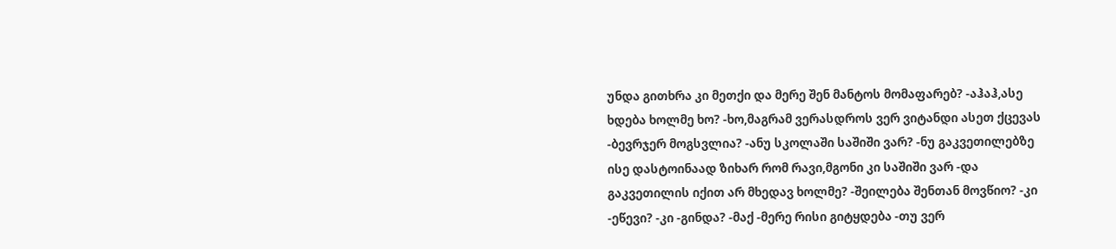უნდა გითხრა კი მეთქი და მერე შენ მანტოს მომაფარებ? -აჰაჰ,ასე ხდება ხოლმე ხო? -ხო,მაგრამ ვერასდროს ვერ ვიტანდი ასეთ ქცევას -ბევრჯერ მოგსვლია? -ანუ სკოლაში საშიში ვარ? -ნუ გაკვეთილებზე ისე დასტოინაად ზიხარ რომ რავი,მგონი კი საშიში ვარ -და გაკვეთილის იქით არ მხედავ ხოლმე? -შეილება შენთან მოვწიო? -კი -ეწევი? -კი -გინდა? -მაქ -მერე რისი გიტყდება -თუ ვერ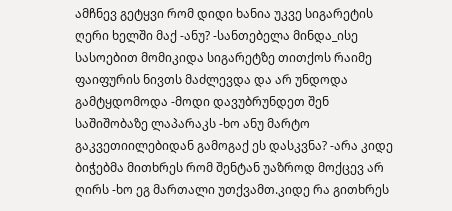ამჩნევ გეტყვი რომ დიდი ხანია უკვე სიგარეტის ღერი ხელში მაქ -ანუ? -სანთებელა მინდა_ისე სასოებით მომიკიდა სიგარეტზე თითქოს რაიმე ფაიფურის ნივთს მაძლევდა და არ უნდოდა გამტყდომოდა -მოდი დავუბრუნდეთ შენ საშიშობაზე ლაპარაკს -ხო ანუ მარტო გაკვეთიილებიდან გამოგაქ ეს დასკვნა? -არა კიდე ბიჭებმა მითხრეს რომ შენტან უაზროდ მოქცევ არ ღირს -ხო ეგ მართალი უთქვამთ.კიდე რა გითხრეს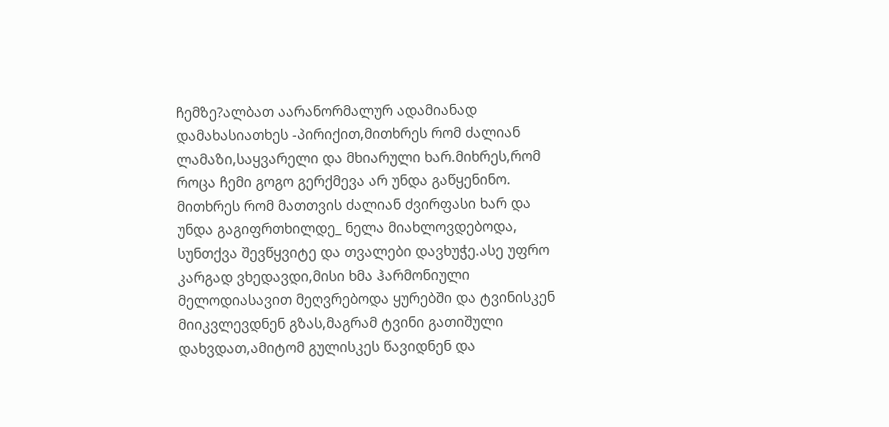ჩემზე?ალბათ აარანორმალურ ადამიანად დამახასიათხეს -პირიქით,მითხრეს რომ ძალიან ლამაზი,საყვარელი და მხიარული ხარ.მიხრეს,რომ როცა ჩემი გოგო გერქმევა არ უნდა გაწყენინო. მითხრეს რომ მათთვის ძალიან ძვირფასი ხარ და უნდა გაგიფრთხილდე_ ნელა მიახლოვდებოდა, სუნთქვა შევწყვიტე და თვალები დავხუჭე.ასე უფრო კარგად ვხედავდი,მისი ხმა ჰარმონიული მელოდიასავით მეღვრებოდა ყურებში და ტვინისკენ მიიკვლევდნენ გზას,მაგრამ ტვინი გათიშული დახვდათ,ამიტომ გულისკეს წავიდნენ და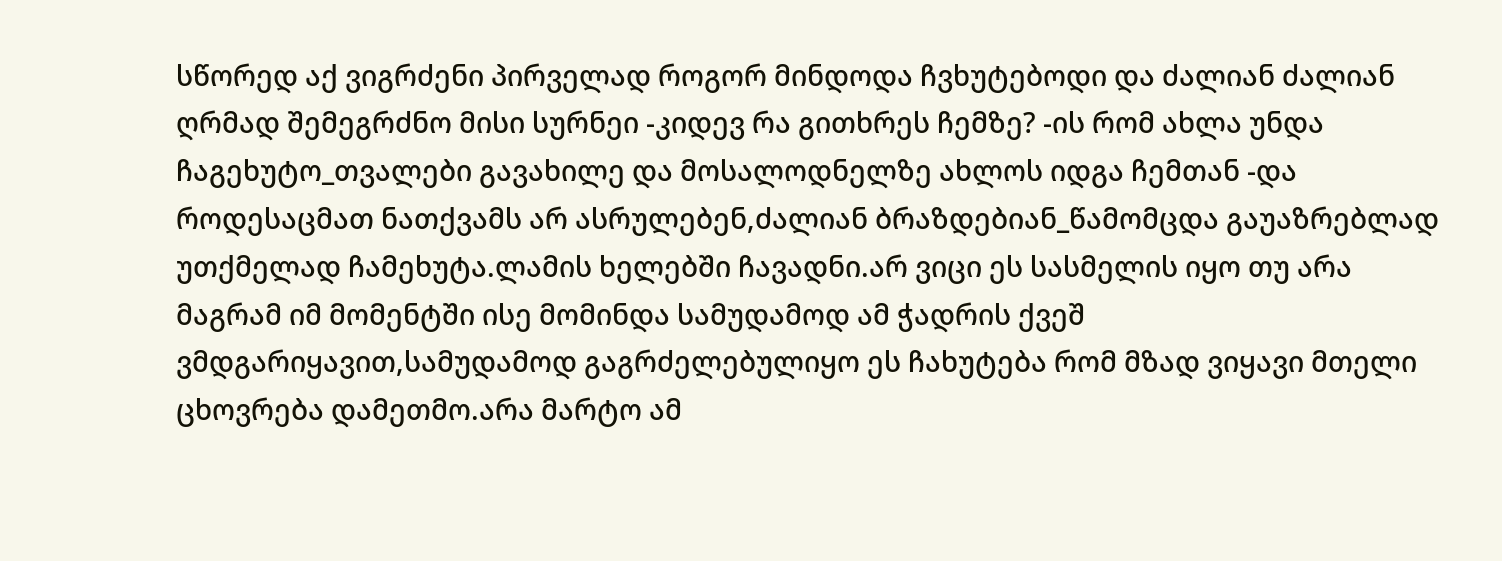სწორედ აქ ვიგრძენი პირველად როგორ მინდოდა ჩვხუტებოდი და ძალიან ძალიან ღრმად შემეგრძნო მისი სურნეი -კიდევ რა გითხრეს ჩემზე? -ის რომ ახლა უნდა ჩაგეხუტო_თვალები გავახილე და მოსალოდნელზე ახლოს იდგა ჩემთან -და როდესაცმათ ნათქვამს არ ასრულებენ,ძალიან ბრაზდებიან_წამომცდა გაუაზრებლად უთქმელად ჩამეხუტა.ლამის ხელებში ჩავადნი.არ ვიცი ეს სასმელის იყო თუ არა მაგრამ იმ მომენტში ისე მომინდა სამუდამოდ ამ ჭადრის ქვეშ ვმდგარიყავით,სამუდამოდ გაგრძელებულიყო ეს ჩახუტება რომ მზად ვიყავი მთელი ცხოვრება დამეთმო.არა მარტო ამ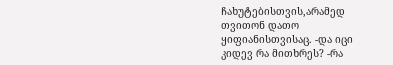ჩახუტებისთვის,არამედ თვითონ დათო ყიფიანისთვისაც. -და იცი კიდევ რა მითხრეს? -რა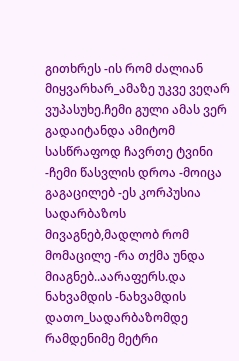გითხრეს -ის რომ ძალიან მიყვარხარ_ამაზე უკვე ვეღარ ვუპასუხე.ჩემი გული ამას ვერ გადაიტანდა ამიტომ სასწრაფოდ ჩავრთე ტვინი -ჩემი წასვლის დროა -მოიცა გაგაცილებ -ეს კორპუსია სადარბაზოს მივაგნებ,მადლობ რომ მომაცილე -რა თქმა უნდა მიაგნებ..აარაფერს.და ნახვამდის -ნახვამდის დათო_სადარბაზომდე რამდენიმე მეტრი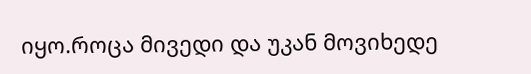იყო.როცა მივედი და უკან მოვიხედე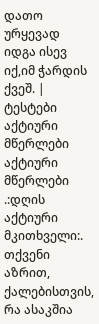დათო ურყევად იდგა ისევ იქ,იმ ჭარდის ქვეშ. |
ტესტები
აქტიური მწერლები
აქტიური მწერლები
.:დღის აქტიური მკითხველი:.
თქვენი აზრით, ქალებისთვის, რა ასაკშია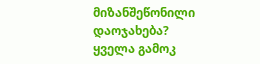მიზანშეწონილი დაოჯახება?
ყველა გამოკ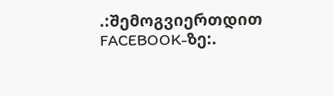.:შემოგვიერთდით FACEBOOK-ზე:.